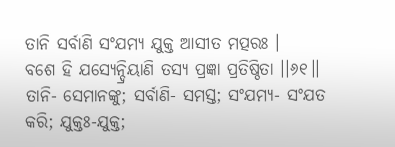ତାନି ସର୍ବାଣି ସଂଯମ୍ୟ ଯୁକ୍ତ ଆସୀତ ମତ୍ପରଃ ।
ବଶେ ହି ଯସ୍ୟେନ୍ଦ୍ରିୟାଣି ତସ୍ୟ ପ୍ରଜ୍ଞା ପ୍ରତିଷ୍ଠିତା ।।୬୧।।
ତାନି- ସେମାନଙ୍କୁ; ସର୍ବାଣି- ସମସ୍ତ; ସଂଯମ୍ୟ- ସଂଯତ କରି; ଯୁକ୍ତଃ-ଯୁକ୍ତ;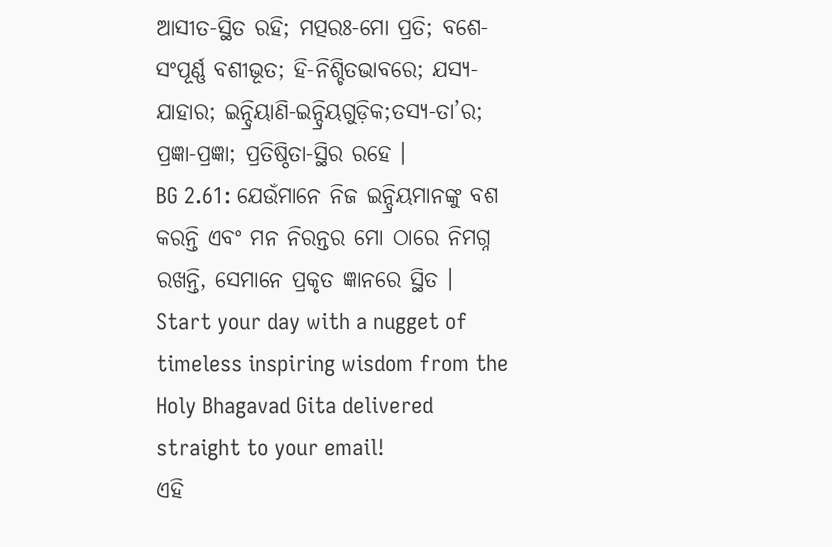ଆସୀତ-ସ୍ଥିତ ରହି; ମତ୍ପରଃ-ମୋ ପ୍ରତି; ବଶେ-ସଂପୂର୍ଣ୍ଣ ବଶୀଭୂତ; ହି-ନିଶ୍ଚିତଭାବରେ; ଯସ୍ୟ-ଯାହାର; ଇନ୍ଦ୍ରିୟାଣି-ଇନ୍ଦ୍ରିୟଗୁଡ଼ିକ;ତସ୍ୟ-ତା’ର; ପ୍ରଜ୍ଞା-ପ୍ରଜ୍ଞା; ପ୍ରତିଷ୍ଠିତା-ସ୍ଥିର ରହେ ।
BG 2.61: ଯେଉଁମାନେ ନିଜ ଇନ୍ଦ୍ରିୟମାନଙ୍କୁ ବଶ କରନ୍ତି ଏବଂ ମନ ନିରନ୍ତର ମୋ ଠାରେ ନିମଗ୍ନ ରଖନ୍ତି, ସେମାନେ ପ୍ରକୃତ ଜ୍ଞାନରେ ସ୍ଥିତ ।
Start your day with a nugget of timeless inspiring wisdom from the Holy Bhagavad Gita delivered straight to your email!
ଏହି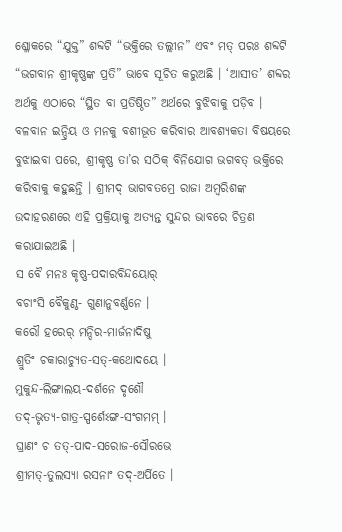ଶ୍ଳୋକରେ “ଯୁକ୍ତ” ଶବ୍ଦଟି “ଭକ୍ତିରେ ତଲ୍ଲୀନ” ଏବଂ ମତ୍ ପରଃ ଶବ୍ଦଟି “ଭଗବାନ ଶ୍ରୀକୃଷ୍ଣଙ୍କ ପ୍ରତି” ଭାବେ ସୂଚିତ କରୁଅଛି । ‘ଆସୀତ’ ଶବ୍ଦର ଅର୍ଥକୁ ଏଠାରେ “ସ୍ଥିତ ବା ପ୍ରତିଷ୍ଠିତ” ଅର୍ଥରେ ବୁଝିବାକୁ ପଡ଼ିବ । ବଳବାନ ଇନ୍ଦ୍ରିୟ ଓ ମନକୁ ବଶୀଭୂତ କରିବାର ଆବଶ୍ୟକତା ବିଷୟରେ ବୁଝାଇବା ପରେ, ଶ୍ରୀକୃଷ୍ଣ ତା’ର ସଠିକ୍ ବିନିଯୋଗ ଭଗବତ୍ ଭକ୍ତିରେ କରିବାକୁ କହୁଛନ୍ତି । ଶ୍ରୀମଦ୍ ଭାଗବତମ୍ରେ ରାଜା ଅମ୍ବରିଶଙ୍କ ଉଦାହରଣରେ ଏହି ପ୍ରକ୍ରିୟାକୁ ଅତ୍ୟନ୍ତ ସୁନ୍ଦର ଭାବରେ ଚିତ୍ରଣ କରାଯାଇଅଛି ।
ସ ବୈ ମନଃ କୃଷ୍ଣ-ପଦାରବିନ୍ଦୟୋର୍
ବଚାଂସି ବୈକୁଣ୍ଠ- ଗୁଣାନୁବର୍ଣ୍ଣନେ ।
କରୌ ହରେର୍ ମନ୍ଦିର-ମାର୍ଜନାଦିଷୁ
ଶ୍ରୁତିଂ ଚକାରାଚ୍ୟୁତ-ସତ୍-କଥୋଦୟେ ।
ମୁକୁନ୍ଦ-ଲିଙ୍ଗାଲୟ-ଦର୍ଶନେ ଦୃଶୌ
ତଦ୍-ଭୃତ୍ୟ-ଗାତ୍ର-ସ୍ପର୍ଶେଽଙ୍ଗ-ସଂଗମମ୍ ।
ଘ୍ରାଣଂ ଚ ତତ୍-ପାଦ-ସରୋଜ-ସୌରଭେ
ଶ୍ରୀମତ୍-ତୁଲସ୍ୟା ରସନାଂ ତଦ୍-ଅର୍ପିତେ ।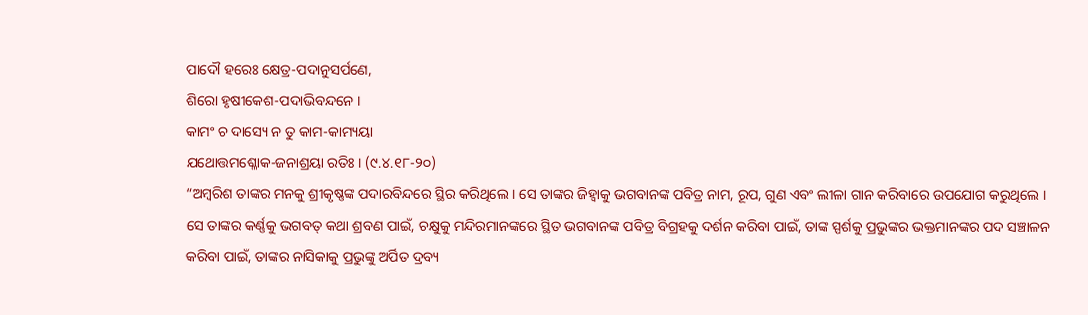ପାଦୌ ହରେଃ କ୍ଷେତ୍ର-ପଦାନୁସର୍ପଣେ,
ଶିରୋ ହୃଷୀକେଶ-ପଦାଭିବନ୍ଦନେ ।
କାମଂ ଚ ଦାସ୍ୟେ ନ ତୁ କାମ-କାମ୍ୟୟା
ଯଥୋତ୍ତମଶ୍ଳୋକ-ଜନାଶ୍ରୟା ରତିଃ । (୯.୪.୧୮-୨୦)
“ଅମ୍ବରିଶ ତାଙ୍କର ମନକୁ ଶ୍ରୀକୃଷ୍ଣଙ୍କ ପଦାରବିନ୍ଦରେ ସ୍ଥିର କରିଥିଲେ । ସେ ତାଙ୍କର ଜିହ୍ୱାକୁ ଭଗବାନଙ୍କ ପବିତ୍ର ନାମ, ରୂପ, ଗୁଣ ଏବଂ ଲୀଳା ଗାନ କରିବାରେ ଉପଯୋଗ କରୁଥିଲେ । ସେ ତାଙ୍କର କର୍ଣ୍ଣକୁ ଭଗବତ୍ କଥା ଶ୍ରବଣ ପାଇଁ, ଚକ୍ଷୁକୁ ମନ୍ଦିରମାନଙ୍କରେ ସ୍ଥିତ ଭଗବାନଙ୍କ ପବିତ୍ର ବିଗ୍ରହକୁ ଦର୍ଶନ କରିବା ପାଇଁ, ତାଙ୍କ ସ୍ପର୍ଶକୁ ପ୍ରଭୁଙ୍କର ଭକ୍ତମାନଙ୍କର ପଦ ସଞ୍ଚାଳନ କରିବା ପାଇଁ, ତାଙ୍କର ନାସିକାକୁ ପ୍ରଭୁଙ୍କୁ ଅର୍ପିତ ଦ୍ରବ୍ୟ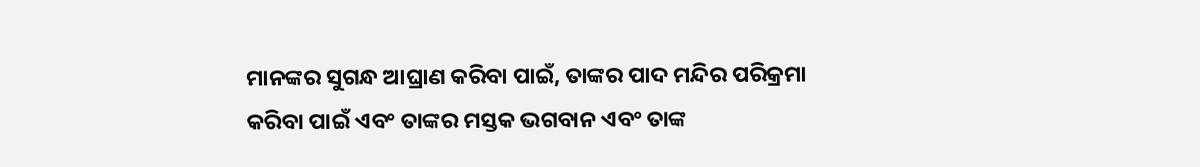ମାନଙ୍କର ସୁଗନ୍ଧ ଆଘ୍ରାଣ କରିବା ପାଇଁ, ତାଙ୍କର ପାଦ ମନ୍ଦିର ପରିକ୍ରମା କରିବା ପାଇଁ ଏବଂ ତାଙ୍କର ମସ୍ତକ ଭଗବାନ ଏବଂ ତାଙ୍କ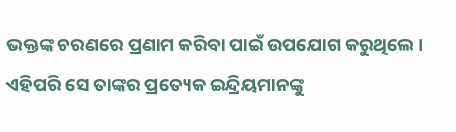ଭକ୍ତଙ୍କ ଚରଣରେ ପ୍ରଣାମ କରିବା ପାଇଁ ଉପଯୋଗ କରୁଥିଲେ । ଏହିପରି ସେ ତାଙ୍କର ପ୍ରତ୍ୟେକ ଇନ୍ଦ୍ରିୟମାନଙ୍କୁ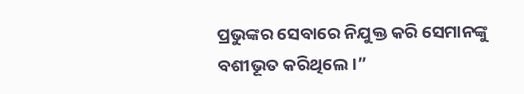ପ୍ରଭୁଙ୍କର ସେବାରେ ନିଯୁକ୍ତ କରି ସେମାନଙ୍କୁ ବଶୀଭୂତ କରିଥିଲେ ।”